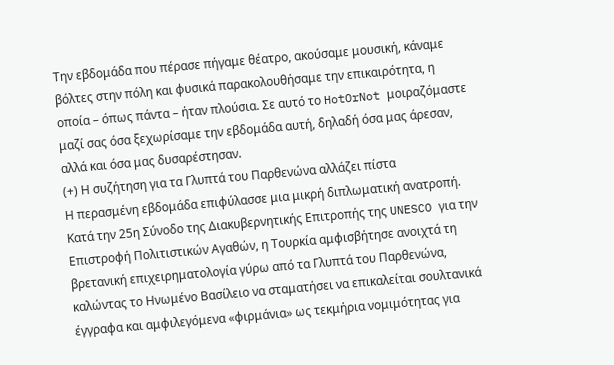Την εβδομάδα που πέρασε πήγαμε θέατρο, ακούσαμε μουσική, κάναμε βόλτες στην πόλη και φυσικά παρακολουθήσαμε την επικαιρότητα, η οποία – όπως πάντα – ήταν πλούσια. Σε αυτό το HotOrNot μοιραζόμαστε μαζί σας όσα ξεχωρίσαμε την εβδομάδα αυτή, δηλαδή όσα μας άρεσαν, αλλά και όσα μας δυσαρέστησαν.
(+) Η συζήτηση για τα Γλυπτά του Παρθενώνα αλλάζει πίστα
Η περασμένη εβδομάδα επιφύλασσε μια μικρή διπλωματική ανατροπή. Κατά την 25η Σύνοδο της Διακυβερνητικής Επιτροπής της UNESCO για την Επιστροφή Πολιτιστικών Αγαθών, η Τουρκία αμφισβήτησε ανοιχτά τη βρετανική επιχειρηματολογία γύρω από τα Γλυπτά του Παρθενώνα, καλώντας το Ηνωμένο Βασίλειο να σταματήσει να επικαλείται σουλτανικά έγγραφα και αμφιλεγόμενα «φιρμάνια» ως τεκμήρια νομιμότητας για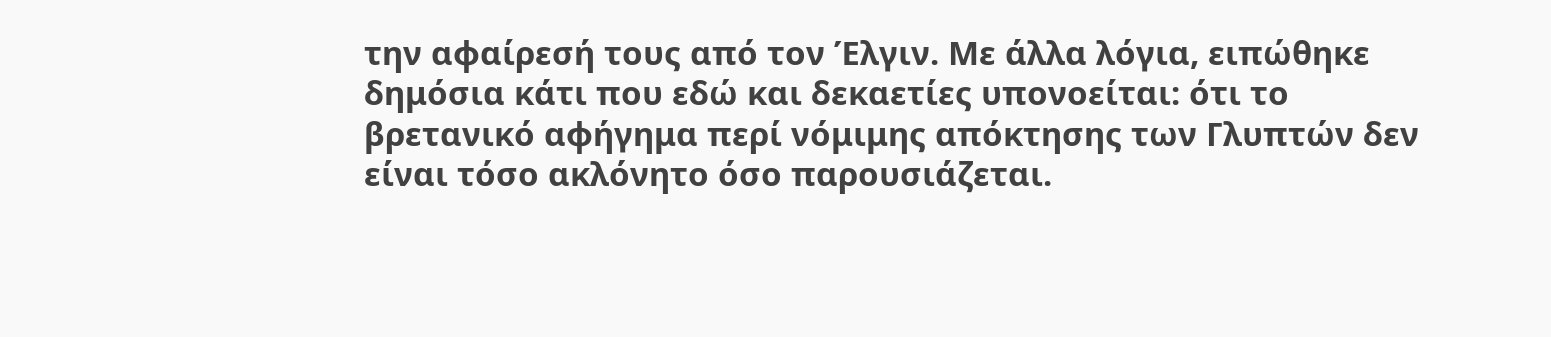την αφαίρεσή τους από τον Έλγιν. Με άλλα λόγια, ειπώθηκε δημόσια κάτι που εδώ και δεκαετίες υπονοείται: ότι το βρετανικό αφήγημα περί νόμιμης απόκτησης των Γλυπτών δεν είναι τόσο ακλόνητο όσο παρουσιάζεται.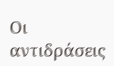Οι αντιδράσεις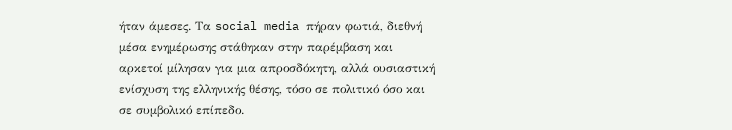ήταν άμεσες. Τα social media πήραν φωτιά, διεθνή μέσα ενημέρωσης στάθηκαν στην παρέμβαση και αρκετοί μίλησαν για μια απροσδόκητη, αλλά ουσιαστική ενίσχυση της ελληνικής θέσης, τόσο σε πολιτικό όσο και σε συμβολικό επίπεδο.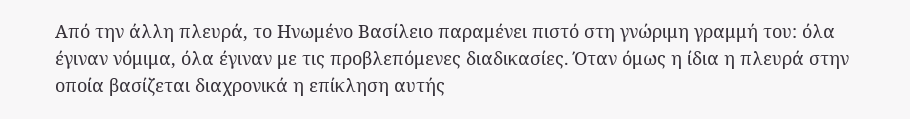Από την άλλη πλευρά, το Ηνωμένο Βασίλειο παραμένει πιστό στη γνώριμη γραμμή του: όλα έγιναν νόμιμα, όλα έγιναν με τις προβλεπόμενες διαδικασίες. Όταν όμως η ίδια η πλευρά στην οποία βασίζεται διαχρονικά η επίκληση αυτής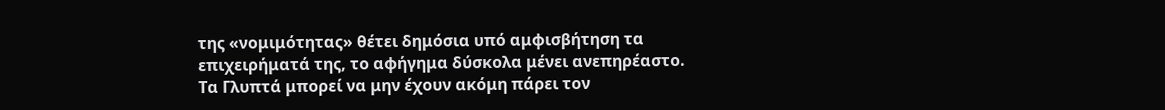της «νομιμότητας» θέτει δημόσια υπό αμφισβήτηση τα επιχειρήματά της, το αφήγημα δύσκολα μένει ανεπηρέαστο.
Τα Γλυπτά μπορεί να μην έχουν ακόμη πάρει τον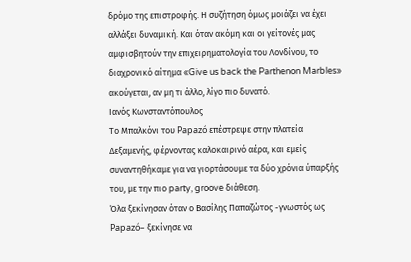δρόμο της επιστροφής. Η συζήτηση όμως μοιάζει να έχει αλλάξει δυναμική. Και όταν ακόμη και οι γείτονές μας αμφισβητούν την επιχειρηματολογία του Λονδίνου, το διαχρονικό αίτημα «Give us back the Parthenon Marbles» ακούγεται, αν μη τι άλλο, λίγο πιο δυνατό.
Ιανός Κωνσταντόπουλος
Το Μπαλκόνι του Papazó επέστρεψε στην πλατεία Δεξαμενής, φέρνοντας καλοκαιρινό αέρα, και εμείς συναντηθήκαμε για να γιορτάσουμε τα δύο χρόνια ύπαρξής του, με την πιο party, groove διάθεση.
Όλα ξεκίνησαν όταν ο Βασίλης Παπαζώτος -γνωστός ως Papazó– ξεκίνησε να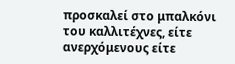προσκαλεί στο μπαλκόνι του καλλιτέχνες, είτε ανερχόμενους είτε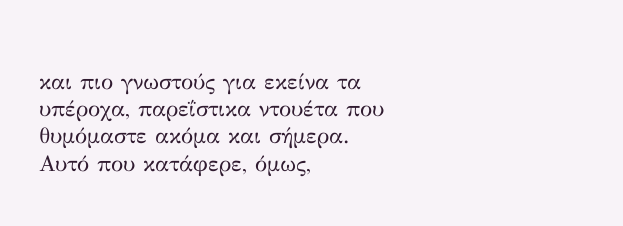και πιο γνωστούς για εκείνα τα υπέροχα, παρεΐστικα ντουέτα που θυμόμαστε ακόμα και σήμερα. Αυτό που κατάφερε, όμως,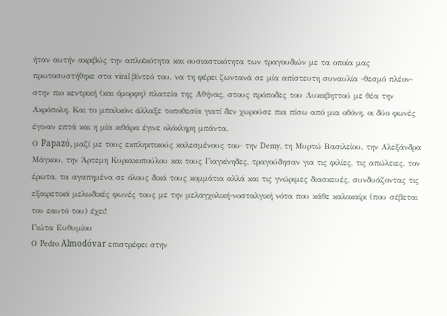ήταν αυτήν ακριβώς την απλοϊκότητα και ουσιαστικότητα των τραγουδιών με τα οποία μας πρωτοσυστήθηκε στα viral βίντεό του, να τη φέρει ζωντανά σε μία απίστευτη συναυλία -θεσμό πλέον- στην πιο κεντρική (και όμορφη) πλατεία της Αθήνας, στους πρόποδες του Λυκαβηττού με θέα την Ακρόπολη. Και το μπαλκόνι άλλαξε τοποθεσία γιατί δεν χωρούσε πια πίσω από μια οθόνη, οι δύο φωνές έγιναν επτά και η μία κιθάρα έγινε ολόκληρη μπάντα.
Ο Papazó, μαζί με τους εκπληκτικούς καλεσμένους του· την Demy, τη Μυρτώ Βασιλείου, την Αλεξάνδρα Μάγκου, την Άρτεμη Κυριακοπούλου και τους Γιαγκίνηδες, τραγούδησαν για τις φιλίες, τις απώλειες, τον έρωτα, τα αγαπημένα σε όλους δικά τους κομμάτια αλλά και τις γνώριμες διασκευές, συνδυάζοντας τις εξαιρετικά μελωδικές φωνές τους με την μελαγχολική-νοσταλγική νότα που κάθε καλοκαίρι (που σέβεται τον εαυτό του) έχει!
Γιώτα Ευθυμίου
Ο Pedro Almodóvar επιστρέφει στην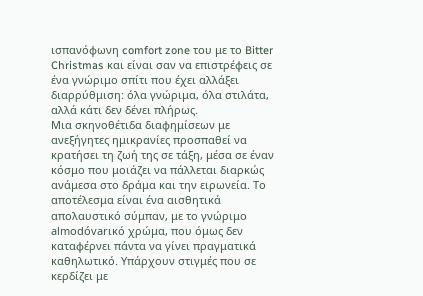ισπανόφωνη comfort zone του με το Bitter Christmas και είναι σαν να επιστρέφεις σε ένα γνώριμο σπίτι που έχει αλλάξει διαρρύθμιση: όλα γνώριμα, όλα στιλάτα, αλλά κάτι δεν δένει πλήρως.
Μια σκηνοθέτιδα διαφημίσεων με ανεξήγητες ημικρανίες προσπαθεί να κρατήσει τη ζωή της σε τάξη, μέσα σε έναν κόσμο που μοιάζει να πάλλεται διαρκώς ανάμεσα στο δράμα και την ειρωνεία. Το αποτέλεσμα είναι ένα αισθητικά απολαυστικό σύμπαν, με το γνώριμο almodóvarικό χρώμα, που όμως δεν καταφέρνει πάντα να γίνει πραγματικά καθηλωτικό. Υπάρχουν στιγμές που σε κερδίζει με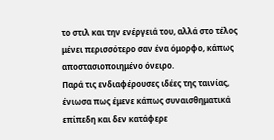το στιλ και την ενέργειά του, αλλά στο τέλος μένει περισσότερο σαν ένα όμορφο, κάπως αποστασιοποιημένο όνειρο.
Παρά τις ενδιαφέρουσες ιδέες της ταινίας, ένιωσα πως έμενε κάπως συναισθηματικά επίπεδη και δεν κατάφερε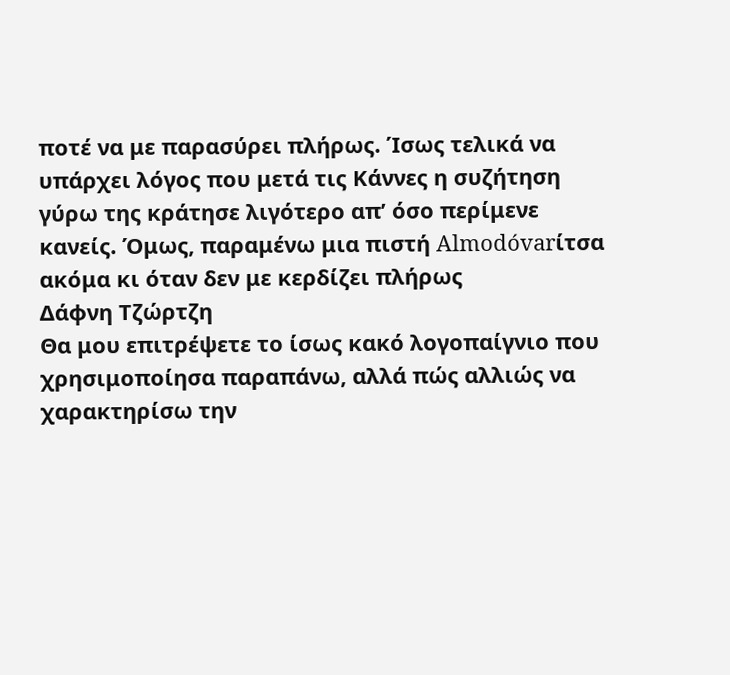ποτέ να με παρασύρει πλήρως. Ίσως τελικά να υπάρχει λόγος που μετά τις Κάννες η συζήτηση γύρω της κράτησε λιγότερο απ’ όσο περίμενε κανείς. Όμως, παραμένω μια πιστή Almodóvarίτσα ακόμα κι όταν δεν με κερδίζει πλήρως
Δάφνη Τζώρτζη
Θα μου επιτρέψετε το ίσως κακό λογοπαίγνιο που χρησιμοποίησα παραπάνω, αλλά πώς αλλιώς να χαρακτηρίσω την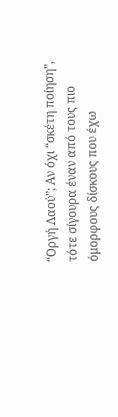“Οργή Λαού”; Αν όχι “σκέτη ποίηση”, τότε σίγουρα έναν από τους πιο όμορφους δίσκους που έχω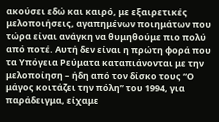ακούσει εδώ και καιρό, με εξαιρετικές μελοποιήσεις, αγαπημένων ποιημάτων που τώρα είναι ανάγκη να θυμηθούμε πιο πολύ από ποτέ. Αυτή δεν είναι η πρώτη φορά που τα Υπόγεια Ρεύματα καταπιάνονται με την μελοποίηση – ήδη από τον δίσκο τους “Ο μάγος κοιτάζει την πόλη” του 1994, για παράδειγμα, είχαμε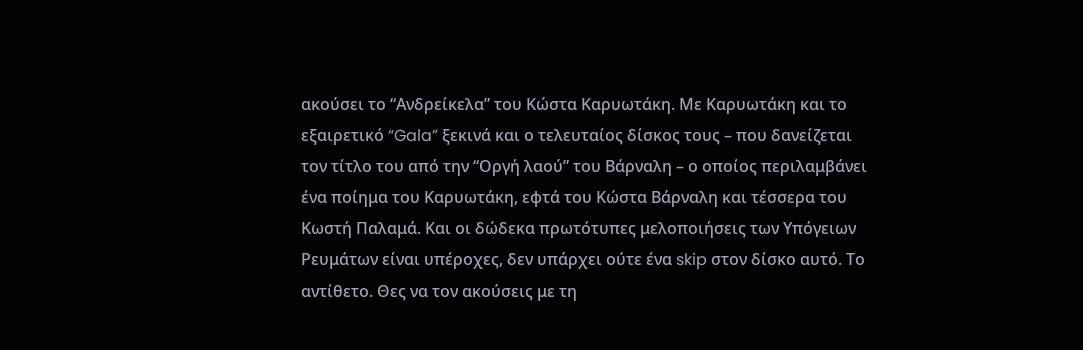ακούσει το “Ανδρείκελα” του Κώστα Καρυωτάκη. Με Καρυωτάκη και το εξαιρετικό “Gala” ξεκινά και ο τελευταίος δίσκος τους – που δανείζεται τον τίτλο του από την “Οργή λαού” του Βάρναλη – ο οποίος περιλαμβάνει ένα ποίημα του Καρυωτάκη, εφτά του Κώστα Βάρναλη και τέσσερα του Κωστή Παλαμά. Και οι δώδεκα πρωτότυπες μελοποιήσεις των Υπόγειων Ρευμάτων είναι υπέροχες, δεν υπάρχει ούτε ένα skip στον δίσκο αυτό. Το αντίθετο. Θες να τον ακούσεις με τη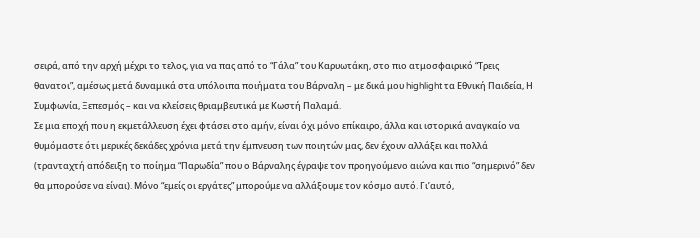σειρά, από την αρχή μέχρι το τελος, για να πας από το “Γάλα” του Καρυωτάκη, στο πιο ατμοσφαιρικό “Τρεις θανατοι”, αμέσως μετά δυναμικά στα υπόλοιπα ποιήματα του Βάρναλη – με δικά μου highlight τα Εθνική Παιδεία, Η Συμφωνία, Ξεπεσμός – και να κλείσεις θριαμβευτικά με Κωστή Παλαμά.
Σε μια εποχή που η εκμετάλλευση έχει φτάσει στο αμήν, είναι όχι μόνο επίκαιρο, άλλα και ιστορικά αναγκαίο να θυμόμαστε ότι μερικές δεκάδες χρόνια μετά την έμπνευση των ποιητών μας, δεν έχουν αλλάξει και πολλά (τρανταχτή απόδειξη το ποίημα “Παρωδία” που ο Βάρναλης έγραψε τον προηγούμενο αιώνα και πιο “σημερινό” δεν θα μπορούσε να είναι). Μόνο “εμείς οι εργάτες” μπορούμε να αλλάξουμε τον κόσμο αυτό. Γι’αυτό,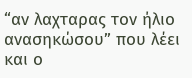“αν λαχταρας τον ήλιο ανασηκώσου” που λέει και ο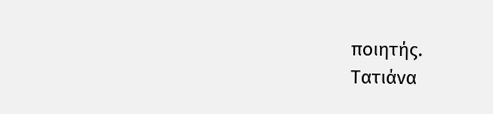ποιητής.
Τατιάνα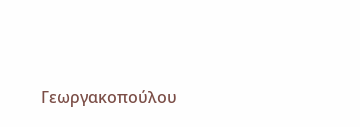Γεωργακοπούλου